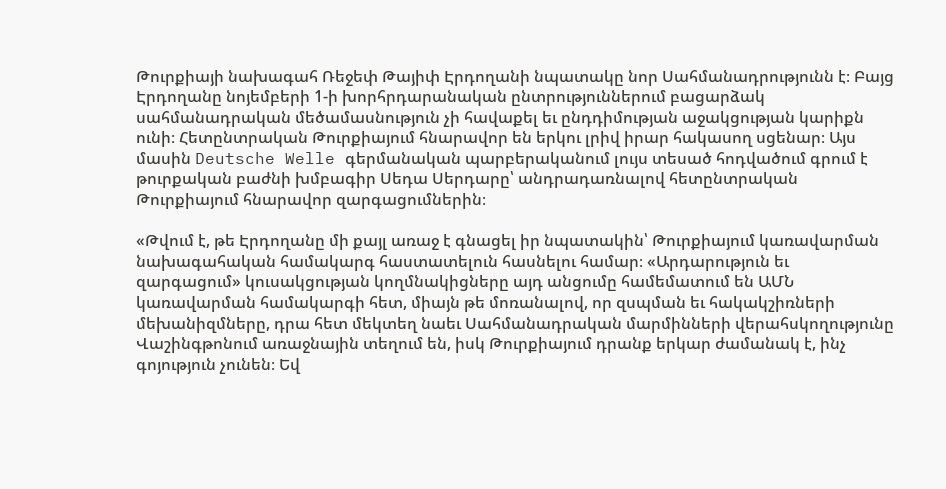Թուրքիայի նախագահ Ռեջեփ Թայիփ Էրդողանի նպատակը նոր Սահմանադրությունն է։ Բայց Էրդողանը նոյեմբերի 1-ի խորհրդարանական ընտրություններում բացարձակ սահմանադրական մեծամասնություն չի հավաքել եւ ընդդիմության աջակցության կարիքն ունի։ Հետընտրական Թուրքիայում հնարավոր են երկու լրիվ իրար հակասող սցենար։ Այս մասին Deutsche Welle գերմանական պարբերականում լույս տեսած հոդվածում գրում է թուրքական բաժնի խմբագիր Սեդա Սերդարը՝ անդրադառնալով հետընտրական Թուրքիայում հնարավոր զարգացումներին։

«Թվում է, թե Էրդողանը մի քայլ առաջ է գնացել իր նպատակին՝ Թուրքիայում կառավարման նախագահական համակարգ հաստատելուն հասնելու համար։ «Արդարություն եւ զարգացում» կուսակցության կողմնակիցները այդ անցումը համեմատում են ԱՄՆ կառավարման համակարգի հետ, միայն թե մոռանալով, որ զսպման եւ հակակշիռների մեխանիզմները, դրա հետ մեկտեղ նաեւ Սահմանադրական մարմինների վերահսկողությունը Վաշինգթոնում առաջնային տեղում են, իսկ Թուրքիայում դրանք երկար ժամանակ է, ինչ գոյություն չունեն։ Եվ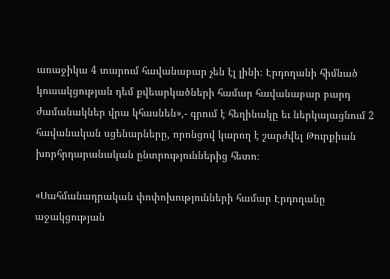առաջիկա 4 տարում հավանաբար չեն էլ լինի։ Էրդողանի հիմնած կուսակցության դեմ քվեարկածների համար հավանաբար բարդ ժամանակներ վրա կհասնեն»,- գրում է հեղինակը եւ ներկայացնում 2 հավանական սցենարները, որոնցով կարող է շարժվել Թուրքիան խորհրդարանական ընտրություններից հետո։

«Սահմանադրական փոփոխությունների համար Էրդողանը աջակցության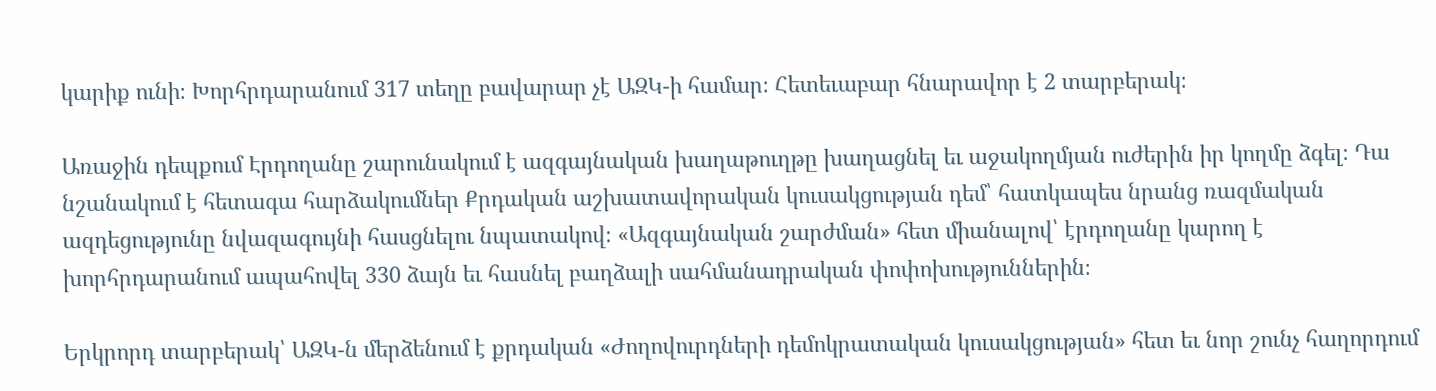կարիք ունի։ Խորհրդարանում 317 տեղը բավարար չէ ԱԶԿ-ի համար։ Հետեւաբար հնարավոր է 2 տարբերակ։

Առաջին դեպքում Էրդողանը շարունակում է ազգայնական խաղաթուղթը խաղացնել եւ աջակողմյան ուժերին իր կողմը ձգել։ Դա նշանակում է հետագա հարձակումներ Քրդական աշխատավորական կուսակցության դեմ՝ հատկապես նրանց ռազմական ազդեցությունը նվազագույնի հասցնելու նպատակով։ «Ազգայնական շարժման» հետ միանալով՝ էրդողանը կարող է խորհրդարանում ապահովել 330 ձայն եւ հասնել բաղձալի սահմանադրական փոփոխություններին։

Երկրորդ տարբերակ՝ ԱԶԿ-ն մերձենում է քրդական «Ժողովուրդների դեմոկրատական կուսակցության» հետ եւ նոր շունչ հաղորդում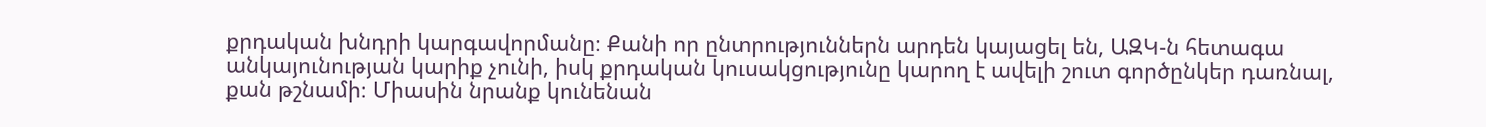քրդական խնդրի կարգավորմանը։ Քանի որ ընտրություններն արդեն կայացել են, ԱԶԿ-ն հետագա անկայունության կարիք չունի, իսկ քրդական կուսակցությունը կարող է ավելի շուտ գործընկեր դառնալ, քան թշնամի։ Միասին նրանք կունենան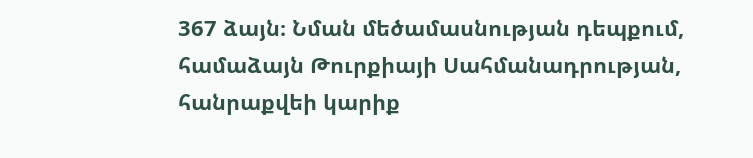367 ձայն։ Նման մեծամասնության դեպքում, համաձայն Թուրքիայի Սահմանադրության, հանրաքվեի կարիք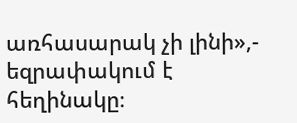առհասարակ չի լինի»,- եզրափակում է հեղինակը։